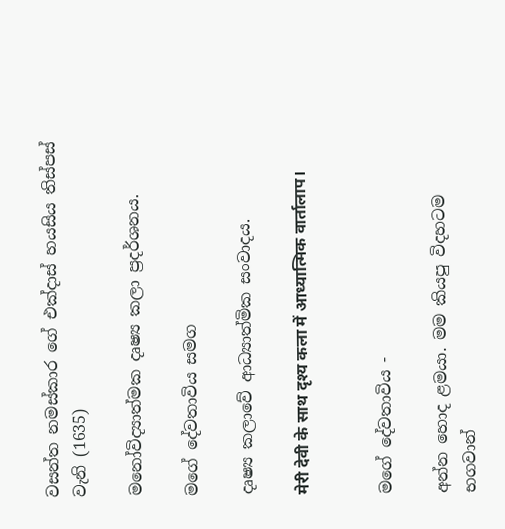වසන්ත නමස්කාර ගේ එක්දාස් හයසිය තිස්පස් වැනි (1635)

මනෝවිද්‍යාත්මක දෘෂ්‍ය කලා ප්‍රදර්ශනය.

මගේ දේවතාවිය සමග

දෘෂ්‍ය කලාවේ ආධ්‍යාත්මික සංවාදය.

मेरी देवी के साथ दृश्य कला में आध्यात्मिक वार्तालाप।


ම‍ගේ දේවතාවිය -

අන්න හොද ළමයා. මම කියපු විදහටම භගවාන්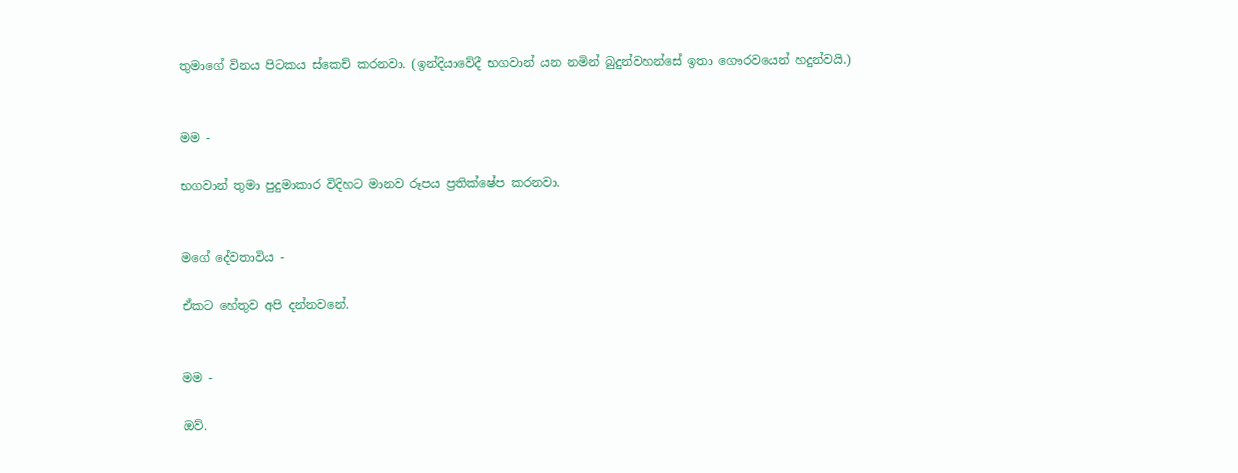තුමාගේ විනය පිටකය ස්කෙච් කරනවා. (ඉන්දියාවේදී භගවාන් යන නමින් බුදුන්වහන්සේ ඉතා ගෞරවයෙන් හදුන්වයි.)


මම -

භගවාන් තුමා පුදුමාකාර විදිහට මානව රූපය ප්‍රතික්ෂේප කරනවා.


ම‍ගේ දේවතාවිය -

ඒකට හේතුව අපි දන්නවනේ.


මම -

ඔව්.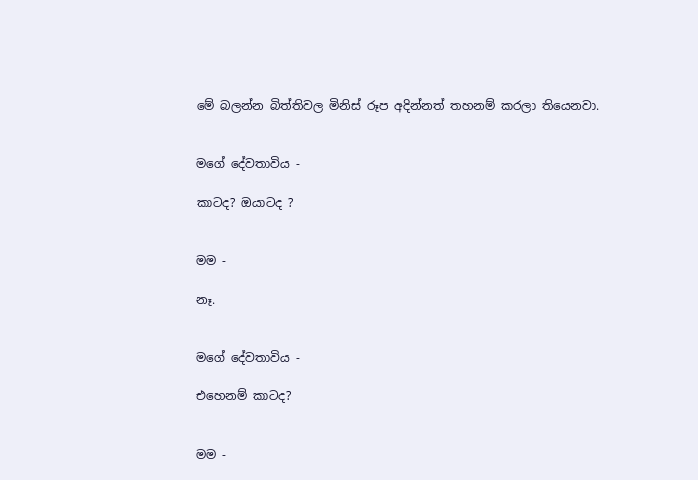මේ බලන්න බිත්තිවල මිනිස් රූප අදින්නත් තහනම් කරලා තියෙනවා.


ම‍ගේ දේවතාවිය -

කාටද? ඔයාටද ?


මම -

නෑ.


ම‍ගේ දේවතාවිය -

එහෙනම් කාටද?


මම -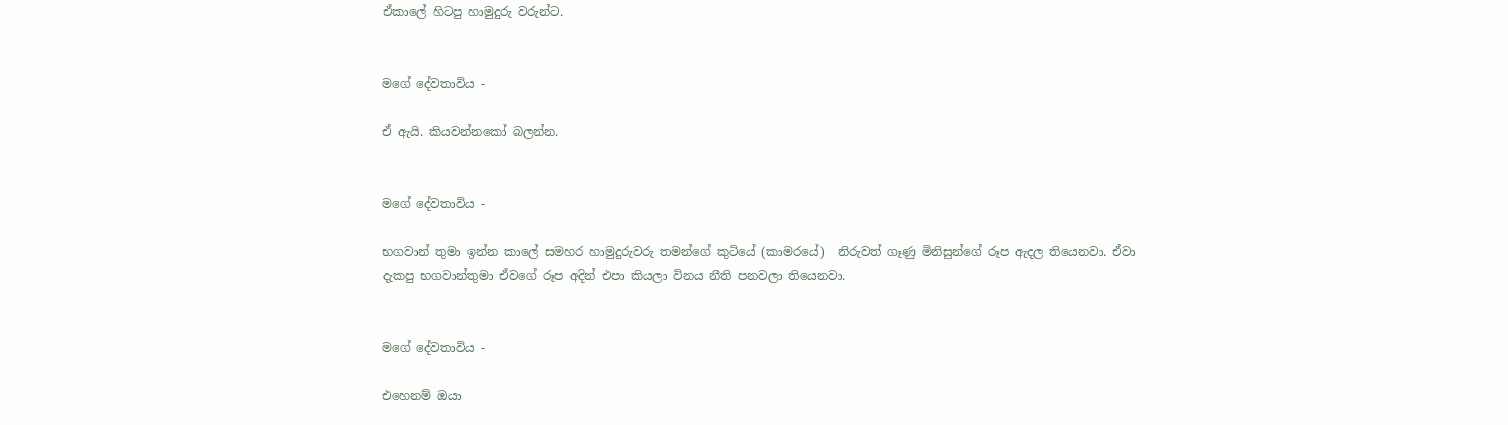ඒකාලේ හිටපු හාමුදුරු වරුන්ට.


ම‍ගේ දේවතාවිය -

ඒ ඇයි. කියවන්නකෝ බලන්න.


ම‍ගේ දේවතාවිය -

භගවාන් තුමා ඉන්න කාලේ සමහර හාමුදුරුවරු තමන්ගේ කුටියේ (කාමරයේ)  නිරුවත් ගෑණු මිනිසුන්ගේ රූප ඇදල තියෙනවා. ඒවා දැකපු භගවාන්තුමා ඒවගේ රූප අදින් එපා කියලා විනය නීති පනවලා තියෙනවා.


ම‍ගේ දේවතාවිය -

එහෙනම් ඔයා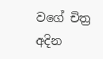වගේ චිත්‍ර අදින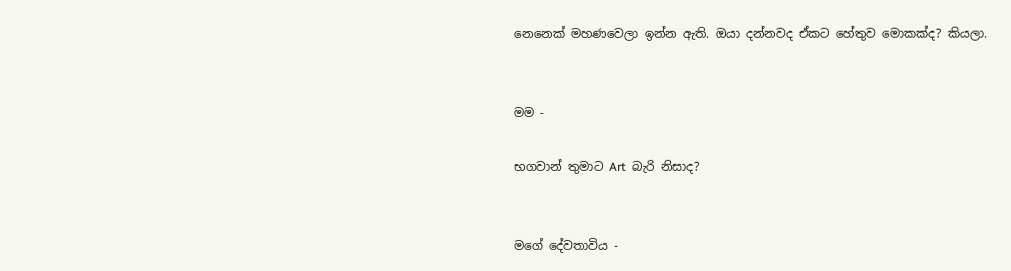නෙනෙක් මහණවෙලා ඉන්න ඇති. ඔයා දන්නවද ඒකට හේතුව මොකක්ද? කියලා.


මම -

භගවාන් තුමාට Art  බැරි නිසාද?


ම‍ගේ දේවතාවිය -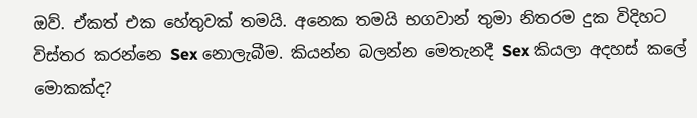ඔව්. ඒකත් එක හේතුවක් තමයි. අනෙක තමයි භගවාන් තුමා නිතරම දුක විදිහට විස්තර කරන්නෙ Sex නොලැබීම. කියන්න බලන්න මෙතැනදී Sex කියලා අදහස් කලේ මොකක්ද?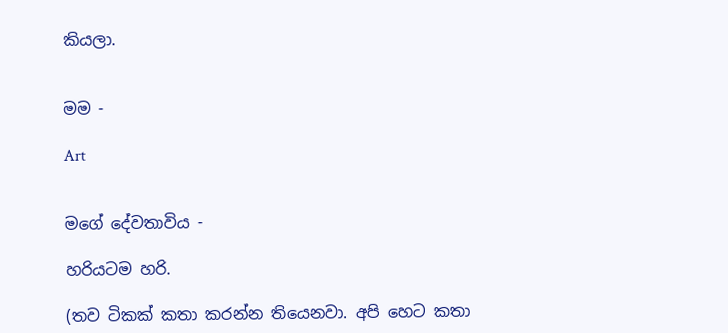කියලා.


මම -

Art


ම‍ගේ දේවතාවිය -

හරියටම හරි.

(තව ටිකක් කතා කරන්න තියෙනවා. අපි හෙට කතා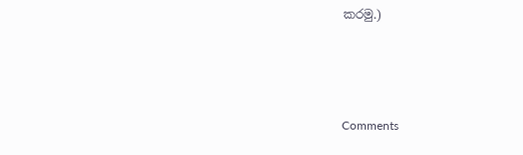කරමු.)



Comments